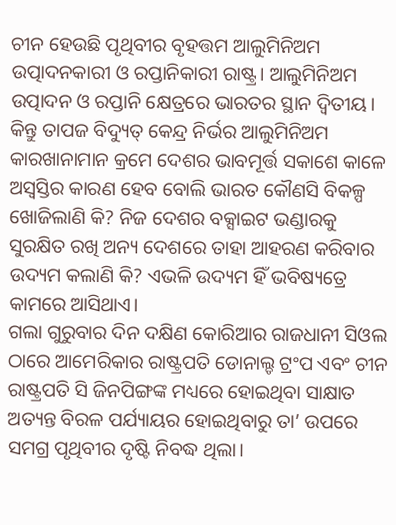ଚୀନ ହେଉଛି ପୃଥିବୀର ବୃହତ୍ତମ ଆଲୁମିନିଅମ ଉତ୍ପାଦନକାରୀ ଓ ରପ୍ତାନିକାରୀ ରାଷ୍ଟ୍ର। ଆଲୁମିନିଅମ ଉତ୍ପାଦନ ଓ ରପ୍ତାନି କ୍ଷେତ୍ରରେ ଭାରତର ସ୍ଥାନ ଦ୍ବିତୀୟ। କିନ୍ତୁ ତାପଜ ବିଦ୍ୟୁତ୍ କେନ୍ଦ୍ର ନିର୍ଭର ଆଲୁମିନିଅମ କାରଖାନାମାନ କ୍ରମେ ଦେଶର ଭାବମୂର୍ତ୍ତ ସକାଶେ କାଳେ ଅସ୍ବସ୍ତିର କାରଣ ହେବ ବୋଲି ଭାରତ କୌଣସି ବିକଳ୍ପ ଖୋଜିଲାଣି କି? ନିଜ ଦେଶର ବକ୍ସାଇଟ ଭଣ୍ଡାରକୁ ସୁରକ୍ଷିତ ରଖି ଅନ୍ୟ ଦେଶରେ ତାହା ଆହରଣ କରିବାର ଉଦ୍ୟମ କଲାଣି କି? ଏଭଳି ଉଦ୍ୟମ ହିଁ ଭବିଷ୍ୟତ୍ରେ କାମରେ ଆସିଥାଏ।
ଗଲା ଗୁରୁବାର ଦିନ ଦକ୍ଷିଣ କୋରିଆର ରାଜଧାନୀ ସିଓଲ ଠାରେ ଆମେରିକାର ରାଷ୍ଟ୍ରପତି ଡୋନାଲ୍ଡ ଟ୍ରଂପ ଏବଂ ଚୀନ ରାଷ୍ଟ୍ରପତି ସି ଜିନପିଙ୍ଗଙ୍କ ମଧ୍ୟରେ ହୋଇଥିବା ସାକ୍ଷାତ ଅତ୍ୟନ୍ତ ବିରଳ ପର୍ଯ୍ୟାୟର ହୋଇଥିବାରୁ ତା’ ଉପରେ ସମଗ୍ର ପୃଥିବୀର ଦୃଷ୍ଟି ନିବଦ୍ଧ ଥିଲା।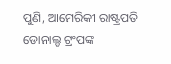ପୁଣି, ଆମେରିକୀ ରାଷ୍ଟ୍ରପତି ଡୋନାଲ୍ଡ ଟ୍ରଂପଙ୍କ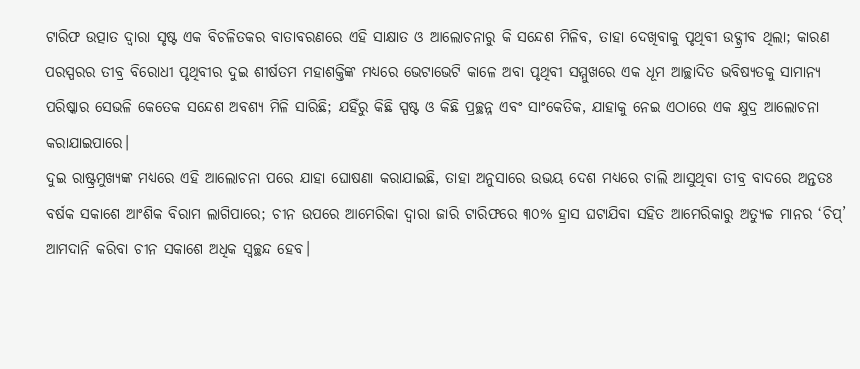ଟାରିଫ ଉତ୍ପାତ ଦ୍ବାରା ସୃଷ୍ଟ ଏକ ବିଚଳିତକର ବାତାବରଣରେ ଏହି ସାକ୍ଷାତ ଓ ଆଲୋଚନାରୁ କି ସନ୍ଦେଶ ମିଳିବ, ତାହା ଦେଖିବାକୁ ପୃଥିବୀ ଉଦ୍ଗ୍ରୀବ ଥିଲା; କାରଣ ପରସ୍ପରର ତୀବ୍ର ବିରୋଧୀ ପୃଥିବୀର ଦୁଇ ଶୀର୍ଷତମ ମହାଶକ୍ତିଙ୍କ ମଧ୍ୟରେ ଭେଟାଭେଟି କାଳେ ଅବା ପୃଥିବୀ ସମ୍ମୁଖରେ ଏକ ଧୂମ ଆଚ୍ଛାଦିତ ଭବିଷ୍ୟତକୁ ସାମାନ୍ୟ ପରିଷ୍କାର ସେଭଳି କେତେକ ସନ୍ଦେଶ ଅବଶ୍ୟ ମିଳି ସାରିଛି; ଯହିଁରୁ କିଛି ସ୍ପଷ୍ଟ ଓ କିଛି ପ୍ରଚ୍ଛନ୍ନ ଏବଂ ସାଂକେତିକ, ଯାହାକୁ ନେଇ ଏଠାରେ ଏକ କ୍ଷୁଦ୍ର ଆଲୋଚନା କରାଯାଇପାରେ।
ଦୁଇ ରାଷ୍ଟ୍ରମୁଖ୍ୟଙ୍କ ମଧ୍ୟରେ ଏହି ଆଲୋଚନା ପରେ ଯାହା ଘୋଷଣା କରାଯାଇଛି, ତାହା ଅନୁସାରେ ଉଭୟ ଦେଶ ମଧ୍ୟରେ ଚାଲି ଆସୁଥିବା ତୀବ୍ର ବାଦରେ ଅନ୍ତତଃ ବର୍ଷକ ସକାଶେ ଆଂଶିକ ବିରାମ ଲାଗିପାରେ; ଚୀନ ଉପରେ ଆମେରିକା ଦ୍ବାରା ଜାରି ଟାରିଫରେ ୩୦% ହ୍ରାସ ଘଟାଯିବା ସହିତ ଆମେରିକାରୁ ଅତ୍ୟୁଚ୍ଚ ମାନର ‘ଚିପ୍’ ଆମଦାନି କରିବା ଚୀନ ସକାଶେ ଅଧିକ ସ୍ବଚ୍ଛନ୍ଦ ହେବ।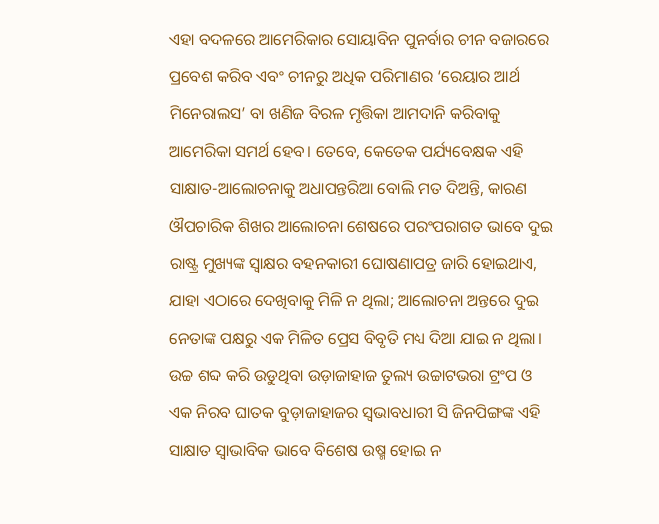ଏହା ବଦଳରେ ଆମେରିକାର ସୋୟାବିନ ପୁନର୍ବାର ଚୀନ ବଜାରରେ ପ୍ରବେଶ କରିବ ଏବଂ ଚୀନରୁ ଅଧିକ ପରିମାଣର ‘ରେୟାର ଆର୍ଥ ମିନେରାଲସ’ ବା ଖଣିଜ ବିରଳ ମୃତ୍ତିକା ଆମଦାନି କରିବାକୁ ଆମେରିକା ସମର୍ଥ ହେବ। ତେବେ, କେତେକ ପର୍ଯ୍ୟବେକ୍ଷକ ଏହି ସାକ୍ଷାତ-ଆଲୋଚନାକୁ ଅଧାପନ୍ତରିଆ ବୋଲି ମତ ଦିଅନ୍ତି, କାରଣ ଔପଚାରିକ ଶିଖର ଆଲୋଚନା ଶେଷରେ ପରଂପରାଗତ ଭାବେ ଦୁଇ ରାଷ୍ଟ୍ର ମୁଖ୍ୟଙ୍କ ସ୍ବାକ୍ଷର ବହନକାରୀ ଘୋଷଣାପତ୍ର ଜାରି ହୋଇଥାଏ, ଯାହା ଏଠାରେ ଦେଖିବାକୁ ମିଳି ନ ଥିଲା; ଆଲୋଚନା ଅନ୍ତରେ ଦୁଇ ନେତାଙ୍କ ପକ୍ଷରୁ ଏକ ମିଳିତ ପ୍ରେସ ବିବୃତି ମଧ୍ୟ ଦିଆ ଯାଇ ନ ଥିଲା। ଉଚ୍ଚ ଶବ୍ଦ କରି ଉଡୁଥିବା ଉଡ଼ାଜାହାଜ ତୁଲ୍ୟ ଉଚ୍ଚାଟଭରା ଟ୍ରଂପ ଓ ଏକ ନିରବ ଘାତକ ବୁଡ଼ାଜାହାଜର ସ୍ବଭାବଧାରୀ ସି ଜିନପିଙ୍ଗଙ୍କ ଏହି ସାକ୍ଷାତ ସ୍ବାଭାବିକ ଭାବେ ବିଶେଷ ଉଷ୍ମ ହୋଇ ନ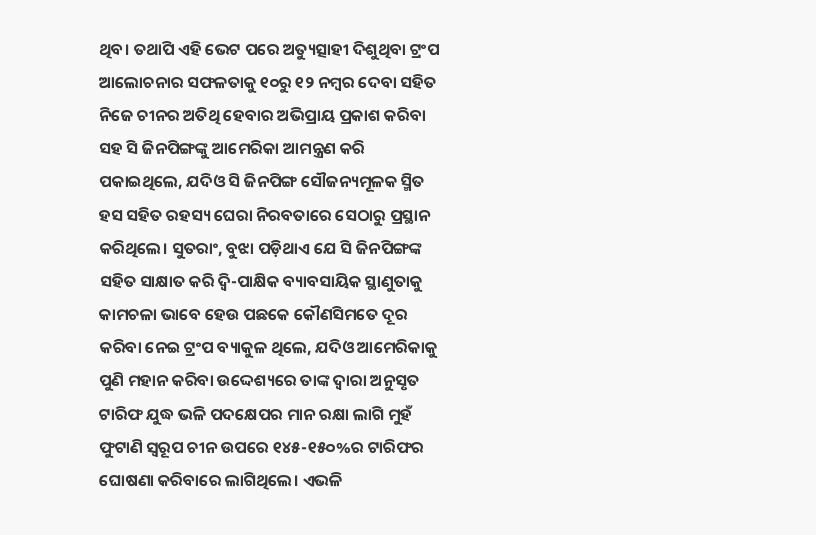ଥିବ। ତଥାପି ଏହି ଭେଟ ପରେ ଅତ୍ୟୁତ୍ସାହୀ ଦିଶୁଥିବା ଟ୍ରଂପ ଆଲୋଚନାର ସଫଳତାକୁ ୧୦ରୁ ୧୨ ନମ୍ବର ଦେବା ସହିତ ନିଜେ ଚୀନର ଅତିଥି ହେବାର ଅଭିପ୍ରାୟ ପ୍ରକାଶ କରିବା ସହ ସି ଜିନପିଙ୍ଗଙ୍କୁ ଆମେରିକା ଆମନ୍ତ୍ରଣ କରି ପକାଇଥିଲେ, ଯଦିଓ ସି ଜିନପିଙ୍ଗ ସୌଜନ୍ୟମୂଳକ ସ୍ମିତ ହସ ସହିତ ରହସ୍ୟ ଘେରା ନିରବତାରେ ସେଠାରୁ ପ୍ରସ୍ଥାନ କରିଥିଲେ। ସୁତରାଂ, ବୁଝା ପଡ଼ିଥାଏ ଯେ ସି ଜିନପିଙ୍ଗଙ୍କ ସହିତ ସାକ୍ଷାତ କରି ଦ୍ବି-ପାକ୍ଷିକ ବ୍ୟାବସାୟିକ ସ୍ଥାଣୁତାକୁ କାମଚଳା ଭାବେ ହେଉ ପଛକେ କୌଣସିମତେ ଦୂର କରିବା ନେଇ ଟ୍ରଂପ ବ୍ୟାକୁଳ ଥିଲେ, ଯଦିଓ ଆମେରିକାକୁ ପୁଣି ମହାନ କରିବା ଉଦ୍ଦେଶ୍ୟରେ ତାଙ୍କ ଦ୍ବାରା ଅନୁସୃତ ଟାରିଫ ଯୁଦ୍ଧ ଭଳି ପଦକ୍ଷେପର ମାନ ରକ୍ଷା ଲାଗି ମୁହଁ ଫୁଟାଣି ସ୍ବରୂପ ଚୀନ ଉପରେ ୧୪୫-୧୫୦%ର ଟାରିଫର ଘୋଷଣା କରିବାରେ ଲାଗିଥିଲେ। ଏଭଳି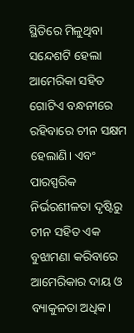ସ୍ଥିତିରେ ମିଳୁଥିବା ସନ୍ଦେଶଟି ହେଲା ଆମେରିକା ସହିତ ଗୋଟିଏ ବନ୍ଧନୀରେ ରହିବାରେ ଚୀନ ସକ୍ଷମ ହେଲାଣି। ଏବଂ ପାରସ୍ପରିକ ନିର୍ଭରଶୀଳତା ଦୃଷ୍ଟିରୁ ଚୀନ ସହିତ ଏକ ବୁଝାମଣା କରିବାରେ ଆମେରିକାର ଦାୟ ଓ ବ୍ୟାକୁଳତା ଅଧିକ।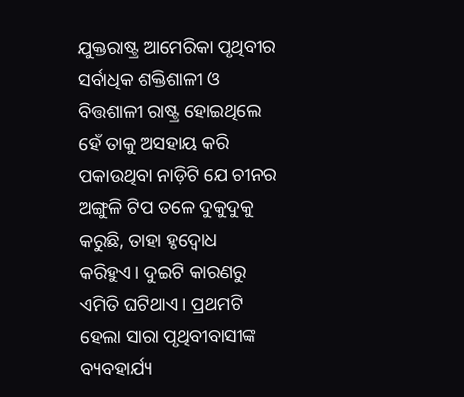ଯୁକ୍ତରାଷ୍ଟ୍ର ଆମେରିକା ପୃଥିବୀର ସର୍ବାଧିକ ଶକ୍ତିଶାଳୀ ଓ ବିତ୍ତଶାଳୀ ରାଷ୍ଟ୍ର ହୋଇଥିଲେ ହେଁ ତାକୁ ଅସହାୟ କରି ପକାଉଥିବା ନାଡ଼ିଟି ଯେ ଚୀନର ଅଙ୍ଗୁଳି ଟିପ ତଳେ ଦୁକୁଦୁକୁ କରୁଛି, ତାହା ହୃଦ୍ବୋଧ କରିହୁଏ। ଦୁଇଟି କାରଣରୁ ଏମିତି ଘଟିଥାଏ। ପ୍ରଥମଟି ହେଲା ସାରା ପୃଥିବୀବାସୀଙ୍କ ବ୍ୟବହାର୍ଯ୍ୟ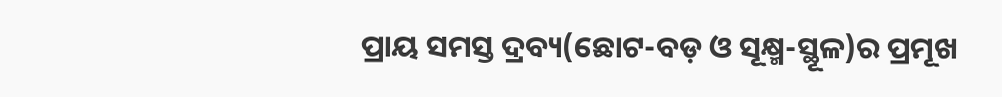ପ୍ରାୟ ସମସ୍ତ ଦ୍ରବ୍ୟ(ଛୋଟ-ବଡ଼ ଓ ସୂକ୍ଷ୍ମ-ସ୍ଥୂଳ)ର ପ୍ରମୂଖ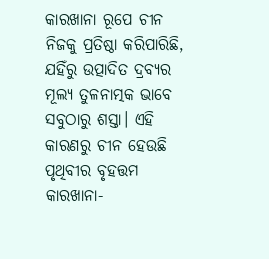କାରଖାନା ରୂପେ ଚୀନ ନିଜକୁ ପ୍ରତିଷ୍ଠା କରିପାରିଛି, ଯହିଁରୁ ଉତ୍ପାଦିତ ଦ୍ରବ୍ୟର ମୂଲ୍ୟ ତୁଳନାତ୍ମକ ଭାବେ ସବୁଠାରୁ ଶସ୍ତା। ଏହି କାରଣରୁ ଚୀନ ହେଉଛି ପୃଥିବୀର ବୃହତ୍ତମ କାରଖାନା-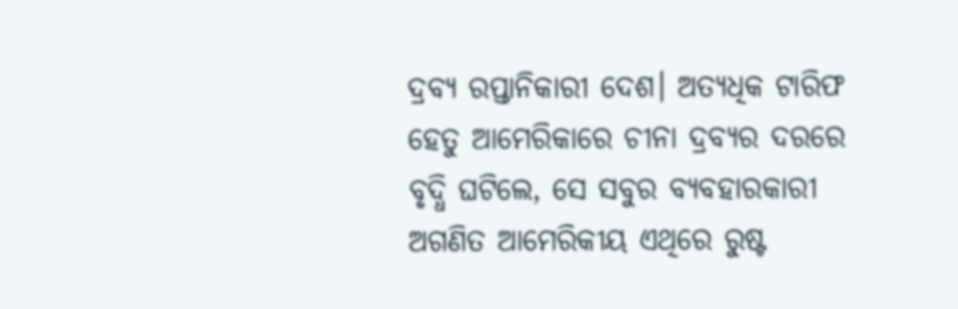ଦ୍ରବ୍ୟ ରପ୍ତାନିକାରୀ ଦେଶ। ଅତ୍ୟଧିକ ଟାରିଫ ହେତୁ ଆମେରିକାରେ ଚୀନା ଦ୍ରବ୍ୟର ଦରରେ ବୃଦ୍ଧି ଘଟିଲେ, ସେ ସବୁର ବ୍ୟବହାରକାରୀ ଅଗଣିତ ଆମେରିକୀୟ ଏଥିରେ ରୁଷ୍ଟ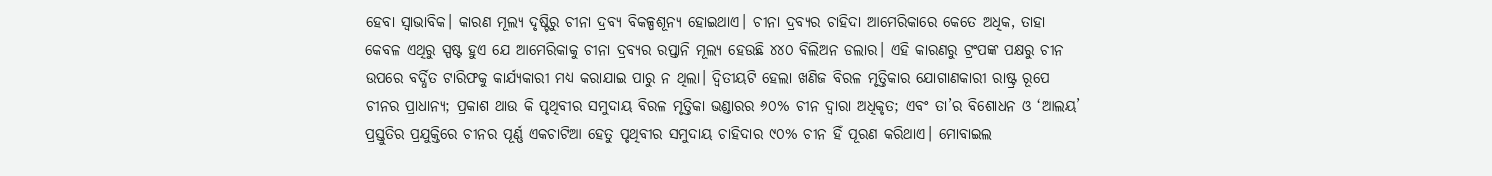ହେବା ସ୍ବାଭାବିକ। କାରଣ ମୂଲ୍ୟ ଦୃଷ୍ଟିରୁ ଚୀନା ଦ୍ରବ୍ୟ ବିକଳ୍ପଶୂନ୍ୟ ହୋଇଥାଏ। ଚୀନା ଦ୍ରବ୍ୟର ଚାହିଦା ଆମେରିକାରେ କେତେ ଅଧିକ, ତାହା କେବଳ ଏଥିରୁ ସ୍ପଷ୍ଟ ହୁଏ ଯେ ଆମେରିକାକୁ ଚୀନା ଦ୍ରବ୍ୟର ରପ୍ତାନି ମୂଲ୍ୟ ହେଉଛି ୪୪୦ ବିଲିଅନ ଡଲାର। ଏହି କାରଣରୁ ଟ୍ରଂପଙ୍କ ପକ୍ଷରୁ ଚୀନ ଉପରେ ବର୍ଦ୍ଧିତ ଟାରିଫକୁ କାର୍ଯ୍ୟକାରୀ ମଧ୍ୟ କରାଯାଇ ପାରୁ ନ ଥିଲା। ଦ୍ବିତୀୟଟି ହେଲା ଖଣିଜ ବିରଳ ମୃତ୍ତିକାର ଯୋଗାଣକାରୀ ରାଷ୍ଟ୍ର ରୂପେ ଚୀନର ପ୍ରାଧାନ୍ୟ; ପ୍ରକାଶ ଥାଉ କି ପୃଥିବୀର ସମୁଦାୟ ବିରଳ ମୃତ୍ତିକା ଭଣ୍ଡାରର ୬୦% ଚୀନ ଦ୍ବାରା ଅଧିକୃତ; ଏବଂ ତା’ର ବିଶୋଧନ ଓ ‘ଆଲୟ’ ପ୍ରସ୍ତୁତିର ପ୍ରଯୁକ୍ତିରେ ଚୀନର ପୂର୍ଣ୍ଣ ଏକଚାଟିଆ ହେତୁ ପୃଥିବୀର ସମୁଦାୟ ଚାହିଦାର ୯୦% ଚୀନ ହିଁ ପୂରଣ କରିଥାଏ। ମୋବାଇଲ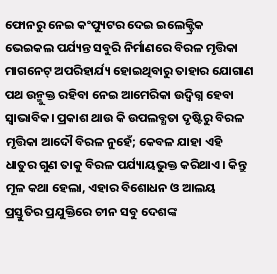ଫୋନରୁ ନେଇ କଂପ୍ୟୁଟର ଦେଇ ଇଲେକ୍ଟ୍ରିକ ଭେଇକଲ ପର୍ଯ୍ୟନ୍ତ ସବୁରି ନିର୍ମାଣରେ ବିରଳ ମୃତ୍ତିକା ମାଗନେଟ୍ ଅପରିହାର୍ଯ୍ୟ ହୋଇଥିବାରୁ ତାହାର ଯୋଗାଣ ପଥ ଉନ୍ମୁକ୍ତ ରହିବା ନେଇ ଆମେରିକା ଉଦ୍ବିଗ୍ନ ହେବା ସ୍ବାଭାବିକ। ପ୍ରକାଶ ଥାଉ କି ଉପଲବ୍ଧତା ଦୃଷ୍ଟିରୁ ବିରଳ ମୃତ୍ତିକା ଆଦୌ ବିରଳ ନୁହେଁ; କେବଳ ଯାହା ଏହି ଧାତୁର ଗୁଣ ତାକୁ ବିରଳ ପର୍ଯ୍ୟାୟଭୁକ୍ତ କରିଥାଏ। କିନ୍ତୁ ମୂଳ କଥା ହେଲା, ଏହାର ବିଶୋଧନ ଓ ଆଲୟ ପ୍ରସ୍ତୁତିର ପ୍ରଯୁକ୍ତିରେ ଚୀନ ସବୁ ଦେଶଙ୍କ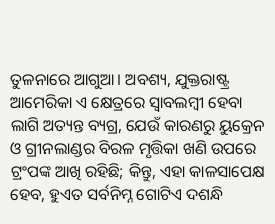ତୁଳନାରେ ଆଗୁଆ। ଅବଶ୍ୟ, ଯୁକ୍ତରାଷ୍ଟ୍ର ଆମେରିକା ଏ କ୍ଷେତ୍ରରେ ସ୍ବାବଲମ୍ବୀ ହେବା ଲାଗି ଅତ୍ୟନ୍ତ ବ୍ୟଗ୍ର, ଯେଉଁ କାରଣରୁ ୟୁକ୍ରେନ ଓ ଗ୍ରୀନଲାଣ୍ଡର ବିରଳ ମୃତ୍ତିକା ଖଣି ଉପରେ ଟ୍ରଂପଙ୍କ ଆଖି ରହିଛି; କିନ୍ତୁ, ଏହା କାଳସାପେକ୍ଷ ହେବ, ହୁଏତ ସର୍ବନିମ୍ନ ଗୋଟିଏ ଦଶନ୍ଧି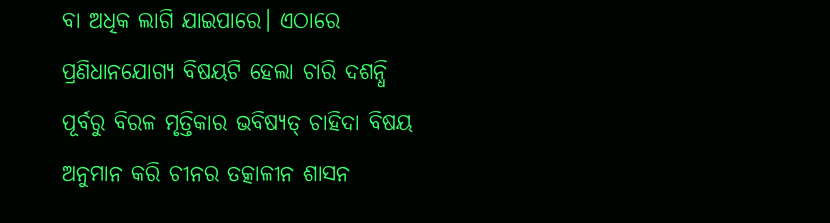ବା ଅଧିକ ଲାଗି ଯାଇପାରେ। ଏଠାରେ ପ୍ରଣିଧାନଯୋଗ୍ୟ ବିଷୟଟି ହେଲା ଚାରି ଦଶନ୍ଧି ପୂର୍ବରୁ ବିରଳ ମୃତ୍ତିକାର ଭବିଷ୍ୟତ୍ ଚାହିଦା ବିଷୟ ଅନୁମାନ କରି ଚୀନର ତତ୍କାଳୀନ ଶାସନ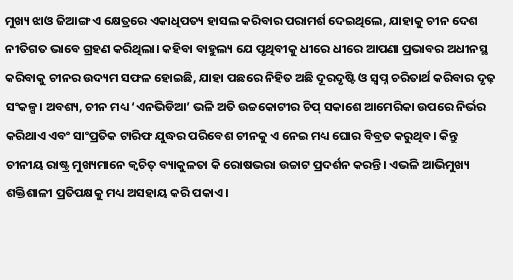ମୁଖ୍ୟ ଝାଓ ଜିଆଙ୍ଗ ଏ କ୍ଷେତ୍ରରେ ଏକାଧିପତ୍ୟ ହାସଲ କରିବାର ପରାମର୍ଶ ଦେଇଥିଲେ, ଯାହାକୁ ଚୀନ ଦେଶ ନୀତିଗତ ଭାବେ ଗ୍ରହଣ କରିଥିଲା। କହିବା ବାହୁଲ୍ୟ ଯେ ପୃଥିବୀକୁ ଧୀରେ ଧୀରେ ଆପଣା ପ୍ରଭାବର ଅଧୀନସ୍ଥ କରିବାକୁ ଚୀନର ଉଦ୍ୟମ ସଫଳ ହୋଇଛି, ଯାହା ପଛରେ ନିହିତ ଅଛି ଦୂରଦୃଷ୍ଟି ଓ ସ୍ବପ୍ନ ଚରିତାର୍ଥ କରିବାର ଦୃଢ଼ ସଂକଳ୍ପ। ଅବଶ୍ୟ, ଚୀନ ମଧ୍ୟ ‘ଏନଭିଡିଆ’ ଭଳି ଅତି ଉଚ୍ଚକୋଟୀର ଚିପ୍ ସକାଶେ ଆମେରିକା ଉପରେ ନିର୍ଭର କରିଥାଏ ଏବଂ ସାଂପ୍ରତିକ ଟାରିଫ ଯୁଦ୍ଧର ପରିବେଶ ଚୀନକୁ ଏ ନେଇ ମଧ୍ୟ ଘୋର ବିବ୍ରତ କରୁଥିବ। କିନ୍ତୁ ଚୀନୀୟ ରାଷ୍ଟ୍ର ମୁଖ୍ୟମାନେ କ୍ବଚିତ୍ ବ୍ୟାକୁଳତା କି ରୋଷଭରା ଉଚ୍ଚାଟ ପ୍ରଦର୍ଶନ କରନ୍ତି। ଏଭଳି ଆଭିମୁଖ୍ୟ ଶକ୍ତିଶାଳୀ ପ୍ରତିପକ୍ଷକୁ ମଧ୍ୟ ଅସହାୟ କରି ପକାଏ।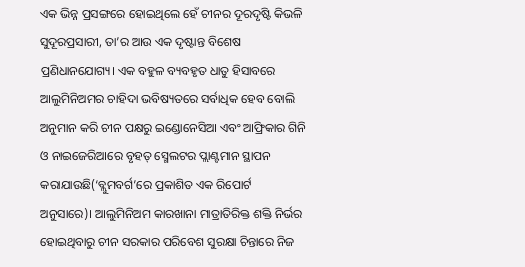ଏକ ଭିନ୍ନ ପ୍ରସଙ୍ଗରେ ହୋଇଥିଲେ ହେଁ ଚୀନର ଦୂରଦୃଷ୍ଟି କିଭଳି ସୁଦୂରପ୍ରସାରୀ, ତା’ର ଆଉ ଏକ ଦୃଷ୍ଟାନ୍ତ ବିଶେଷ ପ୍ରଣିଧାନଯୋଗ୍ୟ। ଏକ ବହୁଳ ବ୍ୟବହୃତ ଧାତୁ ହିସାବରେ ଆଲୁମିନିଅମର ଚାହିଦା ଭବିଷ୍ୟତରେ ସର୍ବାଧିକ ହେବ ବୋଲି ଅନୁମାନ କରି ଚୀନ ପକ୍ଷରୁ ଇଣ୍ଡୋନେସିଆ ଏବଂ ଆଫ୍ରିକାର ଗିନି ଓ ନାଇଜେରିଆରେ ବୃହତ୍ ସ୍ମେଲଟର ପ୍ଲାଣ୍ଟମାନ ସ୍ଥାପନ କରାଯାଉଛି(‘ବ୍ଲୁମବର୍ଗ’ରେ ପ୍ରକାଶିତ ଏକ ରିପୋର୍ଟ ଅନୁସାରେ)। ଆଲୁମିନିଅମ କାରଖାନା ମାତ୍ରାତିରିକ୍ତ ଶକ୍ତି ନିର୍ଭର ହୋଇଥିବାରୁ ଚୀନ ସରକାର ପରିବେଶ ସୁରକ୍ଷା ଚିନ୍ତାରେ ନିଜ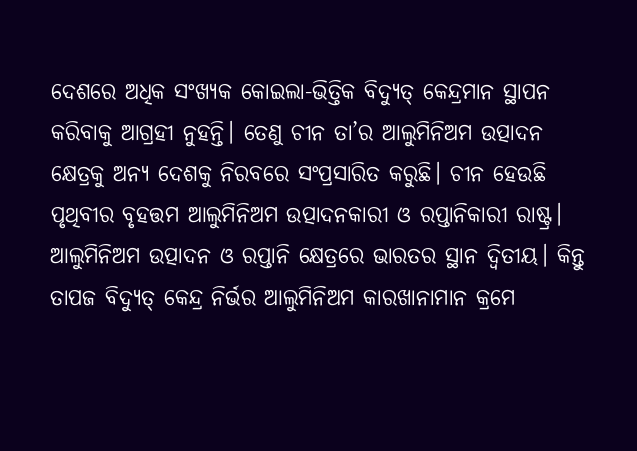ଦେଶରେ ଅଧିକ ସଂଖ୍ୟକ କୋଇଲା-ଭିତ୍ତିକ ବିଦ୍ୟୁତ୍ କେନ୍ଦ୍ରମାନ ସ୍ଥାପନ କରିବାକୁ ଆଗ୍ରହୀ ନୁହନ୍ତି। ତେଣୁ ଚୀନ ତା’ର ଆଲୁମିନିଅମ ଉତ୍ପାଦନ କ୍ଷେତ୍ରକୁ ଅନ୍ୟ ଦେଶକୁ ନିରବରେ ସଂପ୍ରସାରିତ କରୁଛି। ଚୀନ ହେଉଛି ପୃଥିବୀର ବୃହତ୍ତମ ଆଲୁମିନିଅମ ଉତ୍ପାଦନକାରୀ ଓ ରପ୍ତାନିକାରୀ ରାଷ୍ଟ୍ର। ଆଲୁମିନିଅମ ଉତ୍ପାଦନ ଓ ରପ୍ତାନି କ୍ଷେତ୍ରରେ ଭାରତର ସ୍ଥାନ ଦ୍ବିତୀୟ। କିନ୍ତୁ ତାପଜ ବିଦ୍ୟୁତ୍ କେନ୍ଦ୍ର ନିର୍ଭର ଆଲୁମିନିଅମ କାରଖାନାମାନ କ୍ରମେ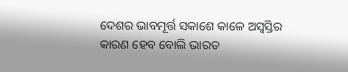ଦେଶର ଭାବମୂର୍ତ୍ତ ସକାଶେ କାଳେ ଅସ୍ବସ୍ତିର କାରଣ ହେବ ବୋଲି ଭାରତ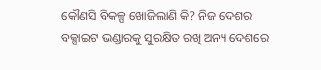କୌଣସି ବିକଳ୍ପ ଖୋଜିଲାଣି କି? ନିଜ ଦେଶର ବକ୍ସାଇଟ ଭଣ୍ଡାରକୁ ସୁରକ୍ଷିତ ରଖି ଅନ୍ୟ ଦେଶରେ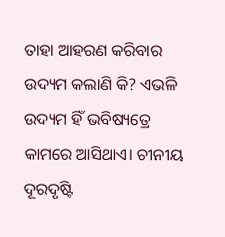ତାହା ଆହରଣ କରିବାର ଉଦ୍ୟମ କଲାଣି କି? ଏଭଳି ଉଦ୍ୟମ ହିଁ ଭବିଷ୍ୟତ୍ରେ କାମରେ ଆସିଥାଏ। ଚୀନୀୟ ଦୂରଦୃଷ୍ଟି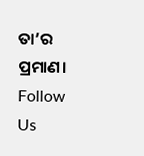ତା’ର ପ୍ରମାଣ।
Follow Us